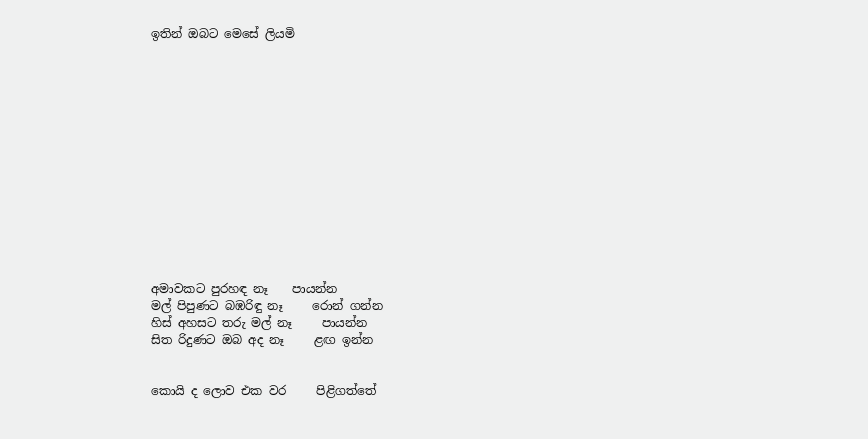ඉතින් ඔබට මෙසේ ලියමි














අමාවකට පුරහඳ නෑ    පායන්න
මල් පිපුණට බඹරිඳු නෑ     රොන් ගන්න
හිස් අහසට තරු මල් නෑ     පායන්න
සිත රිදුණට ඔබ අද නෑ     ළඟ ඉන්න


කොයි ද ලොව එක වර     පිළිගත්තේ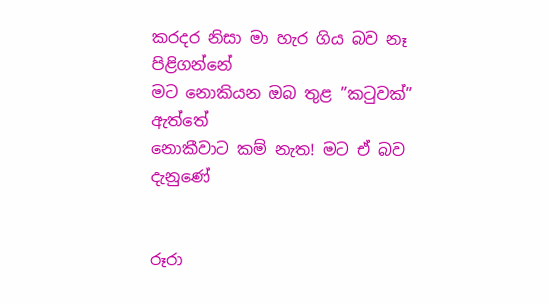කරදර නිසා මා හැර ගිය බව නෑ     පිළිගන්නේ
මට නොකියන ඔබ තුළ ”කටුවක්”     ඇත්තේ
නොකීවාට කම් නැත! මට ඒ බව     දැනුණේ


රූරා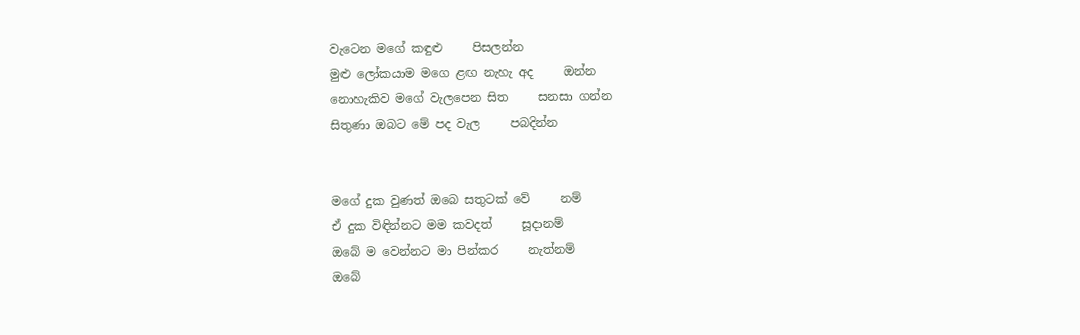වැටෙන මගේ කඳුළු     පිසලන්න
මුළු ලෝකයාම මගෙ ළඟ නැහැ අද     ඔන්න
නොහැකිව මගේ වැලපෙන සිත     සනසා ගන්න
සිතුණා ඔබට මේ පද වැල     පබදින්න


මගේ දුක වුණත් ඔබෙ සතුටක් වේ     නම්
ඒ දුක විඳින්නට මම කවදත්     සූදානම්
ඔබේ ම වෙන්නට මා පින්කර     නැත්නම්
ඔබේ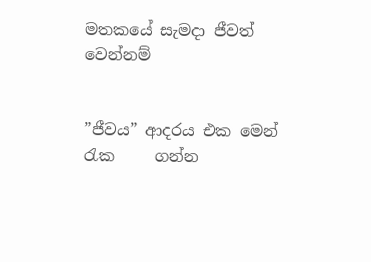මතකයේ සැමදා ජීවත්     වෙන්නම්


”ජීවය” ආදරය එක මෙන් රැක     ගන්න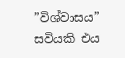”විශ්වාසය” සවියකි එය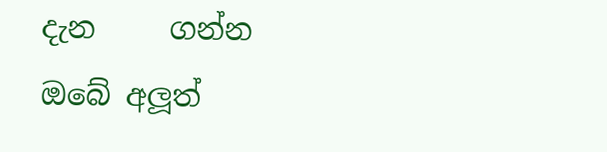දැන     ගන්න
ඔබේ අලූත්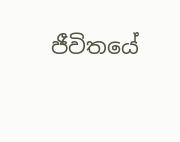ජීවිතයේ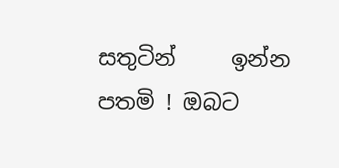සතුටින්     ඉන්න
පතමි ! ඔබට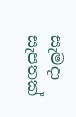සැමදා සැපතක්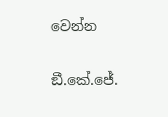වෙන්න

ඞී.කේ.ජේ.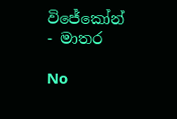විජේකෝන් - මාතර

No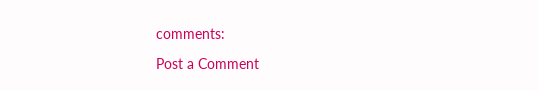comments:

Post a Comment